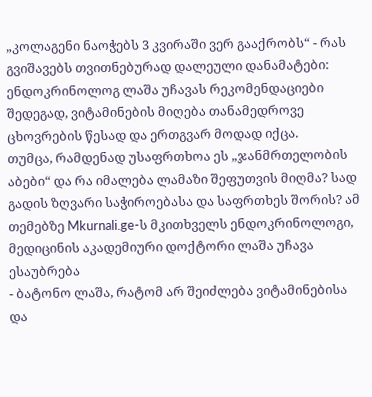„კოლაგენი ნაოჭებს 3 კვირაში ვერ გააქრობს“ - რას გვიშავებს თვითნებურად დალეული დანამატები: ენდოკრინოლოგ ლაშა უჩავას რეკომენდაციები
შედეგად, ვიტამინების მიღება თანამედროვე ცხოვრების წესად და ერთგვარ მოდად იქცა.
თუმცა, რამდენად უსაფრთხოა ეს „ჯანმრთელობის აბები“ და რა იმალება ლამაზი შეფუთვის მიღმა? სად გადის ზღვარი საჭიროებასა და საფრთხეს შორის? ამ თემებზე Mkurnali.ge-ს მკითხველს ენდოკრინოლოგი, მედიცინის აკადემიური დოქტორი ლაშა უჩავა ესაუბრება
- ბატონო ლაშა, რატომ არ შეიძლება ვიტამინებისა და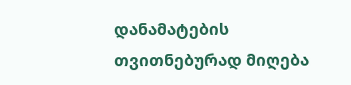დანამატების თვითნებურად მიღება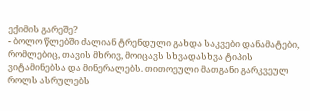ექიმის გარეშე?
- ბოლო წლებში ძალიან ტრენდული გახდა საკვები დანამატები, რომლებიც, თავის მხრივ, მოიცავს სხვადასხვა ტიპის ვიტამინებსა და მინერალებს. თითოეული მათგანი გარკვეულ როლს ასრულებს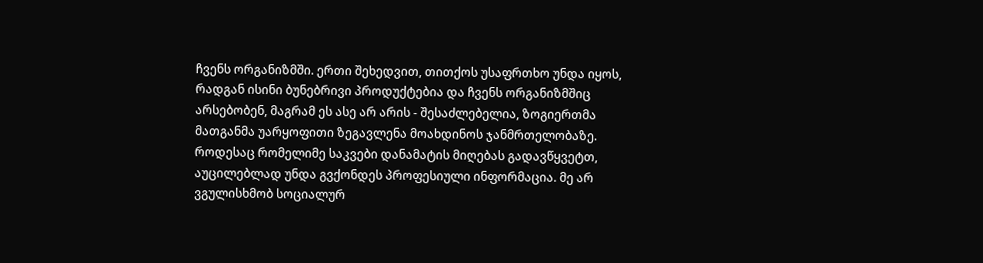ჩვენს ორგანიზმში. ერთი შეხედვით, თითქოს უსაფრთხო უნდა იყოს, რადგან ისინი ბუნებრივი პროდუქტებია და ჩვენს ორგანიზმშიც არსებობენ, მაგრამ ეს ასე არ არის - შესაძლებელია, ზოგიერთმა მათგანმა უარყოფითი ზეგავლენა მოახდინოს ჯანმრთელობაზე. როდესაც რომელიმე საკვები დანამატის მიღებას გადავწყვეტთ, აუცილებლად უნდა გვქონდეს პროფესიული ინფორმაცია. მე არ ვგულისხმობ სოციალურ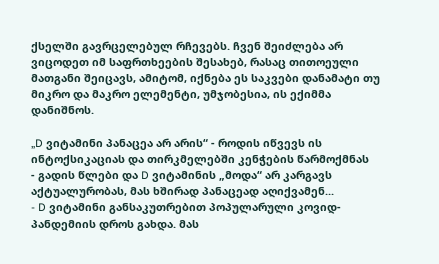ქსელში გავრცელებულ რჩევებს. ჩვენ შეიძლება არ ვიცოდეთ იმ საფრთხეების შესახებ, რასაც თითოეული მათგანი შეიცავს, ამიტომ, იქნება ეს საკვები დანამატი თუ მიკრო და მაკრო ელემენტი, უმჯობესია, ის ექიმმა დანიშნოს.

„D ვიტამინი პანაცეა არ არის“ - როდის იწვევს ის ინტოქსიკაციას და თირკმელებში კენჭების წარმოქმნას
- გადის წლები და D ვიტამინის „მოდა“ არ კარგავს აქტუალურობას, მას ხშირად პანაცეად აღიქვამენ...
- D ვიტამინი განსაკუთრებით პოპულარული კოვიდ-პანდემიის დროს გახდა. მას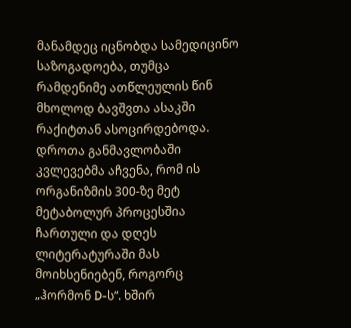მანამდეც იცნობდა სამედიცინო საზოგადოება, თუმცა რამდენიმე ათწლეულის წინ მხოლოდ ბავშვთა ასაკში რაქიტთან ასოცირდებოდა. დროთა განმავლობაში კვლევებმა აჩვენა, რომ ის ორგანიზმის 300-ზე მეტ მეტაბოლურ პროცესშია ჩართული და დღეს ლიტერატურაში მას მოიხსენიებენ, როგორც „ჰორმონ D-ს“. ხშირ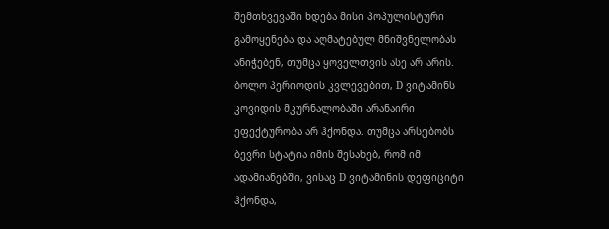შემთხვევაში ხდება მისი პოპულისტური გამოყენება და აღმატებულ მნიშვნელობას ანიჭებენ, თუმცა ყოველთვის ასე არ არის. ბოლო პერიოდის კვლევებით, D ვიტამინს კოვიდის მკურნალობაში არანაირი ეფექტურობა არ ჰქონდა. თუმცა არსებობს ბევრი სტატია იმის შესახებ, რომ იმ ადამიანებში, ვისაც D ვიტამინის დეფიციტი ჰქონდა,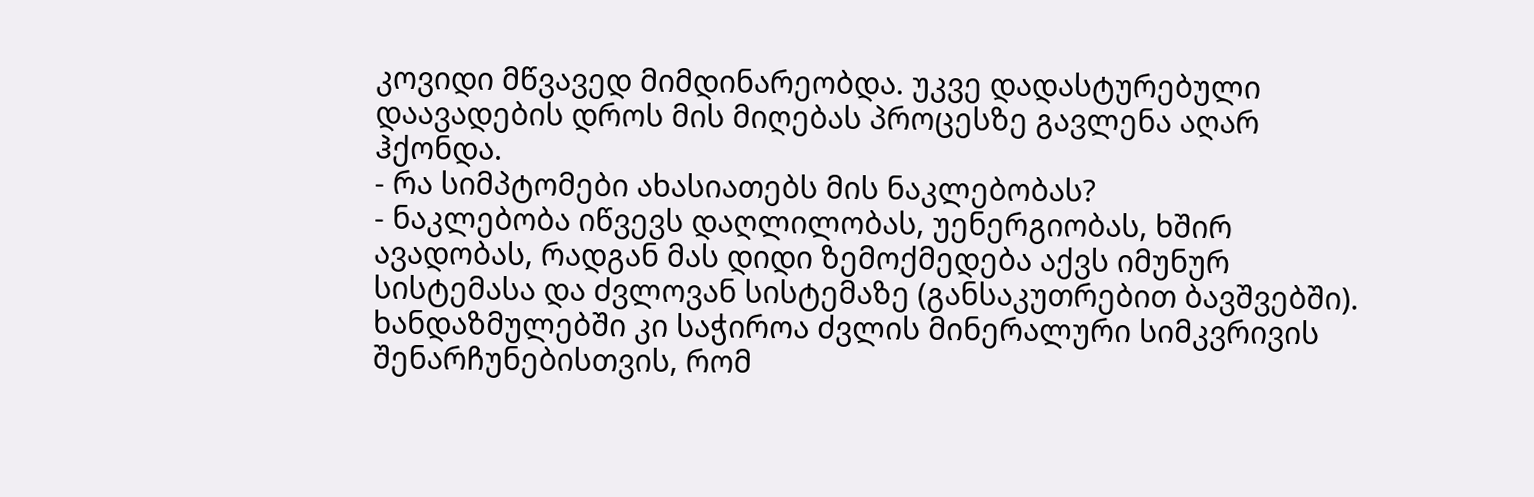კოვიდი მწვავედ მიმდინარეობდა. უკვე დადასტურებული დაავადების დროს მის მიღებას პროცესზე გავლენა აღარ ჰქონდა.
- რა სიმპტომები ახასიათებს მის ნაკლებობას?
- ნაკლებობა იწვევს დაღლილობას, უენერგიობას, ხშირ ავადობას, რადგან მას დიდი ზემოქმედება აქვს იმუნურ სისტემასა და ძვლოვან სისტემაზე (განსაკუთრებით ბავშვებში). ხანდაზმულებში კი საჭიროა ძვლის მინერალური სიმკვრივის შენარჩუნებისთვის, რომ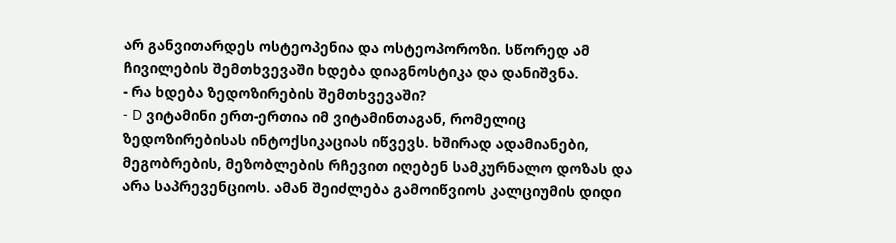არ განვითარდეს ოსტეოპენია და ოსტეოპოროზი. სწორედ ამ ჩივილების შემთხვევაში ხდება დიაგნოსტიკა და დანიშვნა.
- რა ხდება ზედოზირების შემთხვევაში?
- D ვიტამინი ერთ-ერთია იმ ვიტამინთაგან, რომელიც ზედოზირებისას ინტოქსიკაციას იწვევს. ხშირად ადამიანები, მეგობრების, მეზობლების რჩევით იღებენ სამკურნალო დოზას და არა საპრევენციოს. ამან შეიძლება გამოიწვიოს კალციუმის დიდი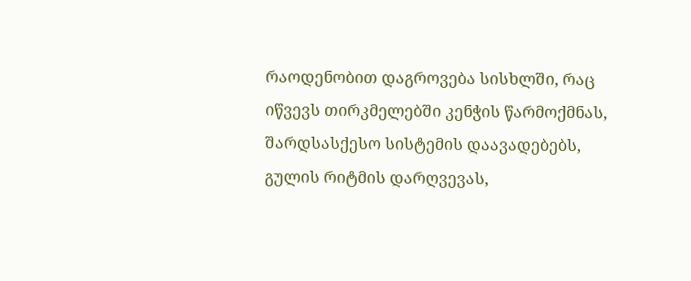რაოდენობით დაგროვება სისხლში, რაც იწვევს თირკმელებში კენჭის წარმოქმნას, შარდსასქესო სისტემის დაავადებებს, გულის რიტმის დარღვევას,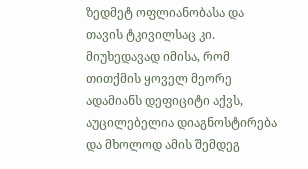ზედმეტ ოფლიანობასა და თავის ტკივილსაც კი. მიუხედავად იმისა, რომ თითქმის ყოველ მეორე ადამიანს დეფიციტი აქვს, აუცილებელია დიაგნოსტირება და მხოლოდ ამის შემდეგ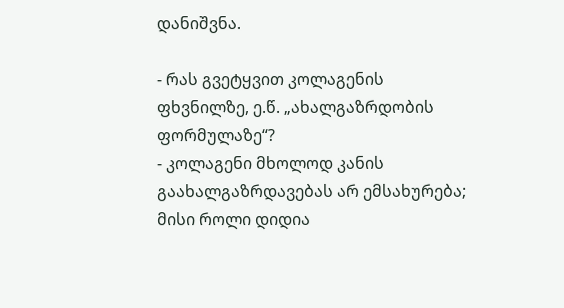დანიშვნა.

- რას გვეტყვით კოლაგენის ფხვნილზე, ე.წ. „ახალგაზრდობის ფორმულაზე“?
- კოლაგენი მხოლოდ კანის გაახალგაზრდავებას არ ემსახურება; მისი როლი დიდია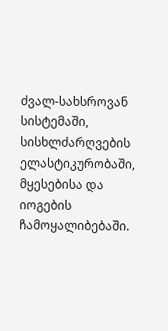ძვალ-სახსროვან სისტემაში, სისხლძარღვების ელასტიკურობაში, მყესებისა და იოგების ჩამოყალიბებაში.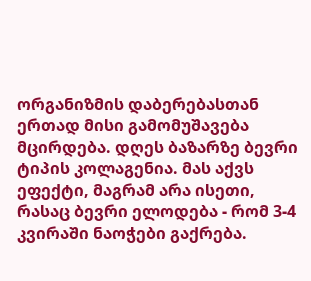ორგანიზმის დაბერებასთან ერთად მისი გამომუშავება მცირდება. დღეს ბაზარზე ბევრი ტიპის კოლაგენია. მას აქვს ეფექტი, მაგრამ არა ისეთი, რასაც ბევრი ელოდება - რომ 3-4 კვირაში ნაოჭები გაქრება.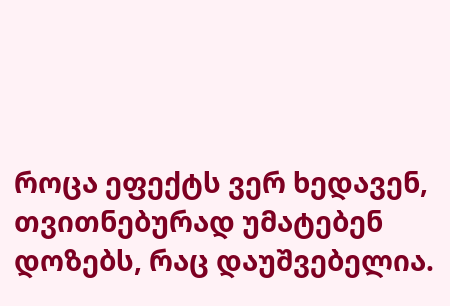როცა ეფექტს ვერ ხედავენ, თვითნებურად უმატებენ დოზებს, რაც დაუშვებელია.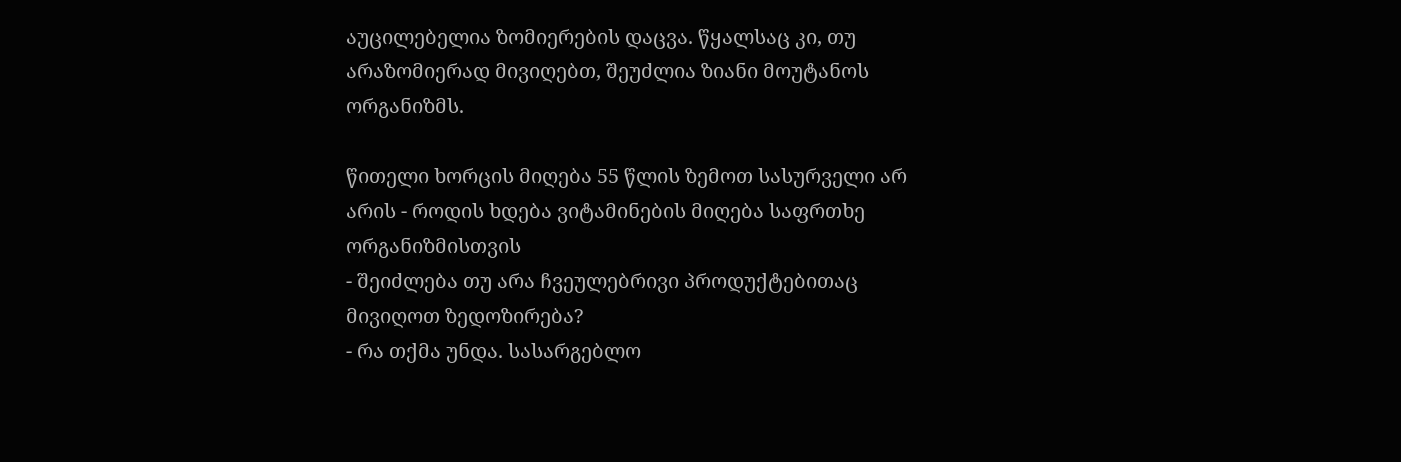აუცილებელია ზომიერების დაცვა. წყალსაც კი, თუ არაზომიერად მივიღებთ, შეუძლია ზიანი მოუტანოს ორგანიზმს.

წითელი ხორცის მიღება 55 წლის ზემოთ სასურველი არ არის - როდის ხდება ვიტამინების მიღება საფრთხე ორგანიზმისთვის
- შეიძლება თუ არა ჩვეულებრივი პროდუქტებითაც მივიღოთ ზედოზირება?
- რა თქმა უნდა. სასარგებლო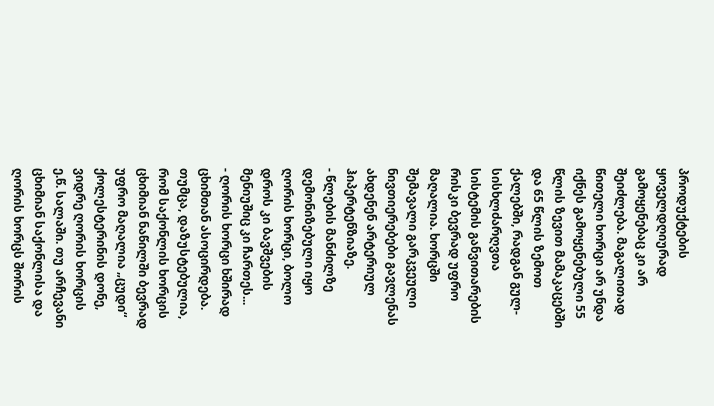პროდუქტების ყოველდღიურად გამოყენებაც კი არ შეიძლება. მაგალითად წითელი ხორცი არ უნდა იქნეს გამოყენებული 55 წლის ზევით მამაკაცებში და 65 წლის ზემოთ ქალებში, რადგან გულ-სისხლძარღვთა სისტემის განვითარების რისკი ბევრად უფრო მაღალია. ხორცში შემავალი გარკვეული ნივთიერებები გავლენას ახდენენ არტერიულ ჰიპერტენზიაზე.
- წლების მანძილზე დემონიზებული იყო ღორის ხორცი, ბოლო დროს კი ბავშვების მენიუშიც კი ჩართეს...
- ღორის ხორცი ხშირად ცხიმთან ასოცირდება. თუმცა, დაზუსტებულია, რომ საქონლის ხორცის ცხიმიან ნაწილში ბევრად უფრო მაღალია „ცუდი“ ქოლესტერინის დონე, ვიდრე ღორის ხორცის ე.წ. სალაში. თუ არჩევანი ცხიმიან საქონლისა და ღორის ხორცს შორის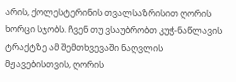არის, ქოლესტერინის თვალსაზრისით ღორის ხორცი სჯობს. ჩვენ თუ ვსაუბრობთ კუჭ-ნაწლავის ტრაქტზე ამ შემთხვევაში ნაღვლის მჟავებისთვის, ღორის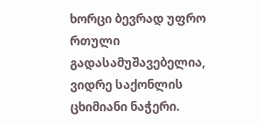ხორცი ბევრად უფრო რთული გადასამუშავებელია, ვიდრე საქონლის ცხიმიანი ნაჭერი.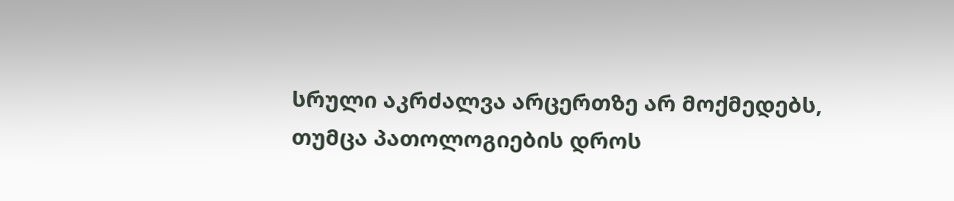სრული აკრძალვა არცერთზე არ მოქმედებს, თუმცა პათოლოგიების დროს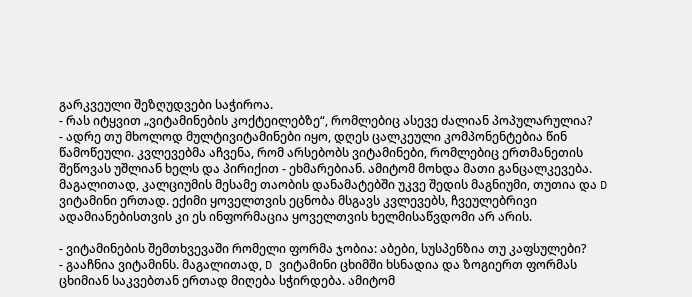გარკვეული შეზღუდვები საჭიროა.
- რას იტყვით „ვიტამინების კოქტეილებზე“, რომლებიც ასევე ძალიან პოპულარულია?
- ადრე თუ მხოლოდ მულტივიტამინები იყო, დღეს ცალკეული კომპონენტებია წინ წამოწეული. კვლევებმა აჩვენა, რომ არსებობს ვიტამინები, რომლებიც ერთმანეთის შეწოვას უშლიან ხელს და პირიქით - ეხმარებიან. ამიტომ მოხდა მათი განცალკევება. მაგალითად, კალციუმის მესამე თაობის დანამატებში უკვე შედის მაგნიუმი, თუთია და D ვიტამინი ერთად. ექიმი ყოველთვის ეცნობა მსგავს კვლევებს, ჩვეულებრივი ადამიანებისთვის კი ეს ინფორმაცია ყოველთვის ხელმისაწვდომი არ არის.

- ვიტამინების შემთხვევაში რომელი ფორმა ჯობია: აბები, სუსპენზია თუ კაფსულები?
- გააჩნია ვიტამინს. მაგალითად, D ვიტამინი ცხიმში ხსნადია და ზოგიერთ ფორმას ცხიმიან საკვებთან ერთად მიღება სჭირდება. ამიტომ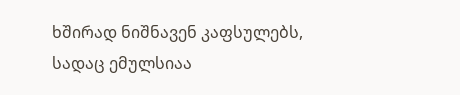ხშირად ნიშნავენ კაფსულებს, სადაც ემულსიაა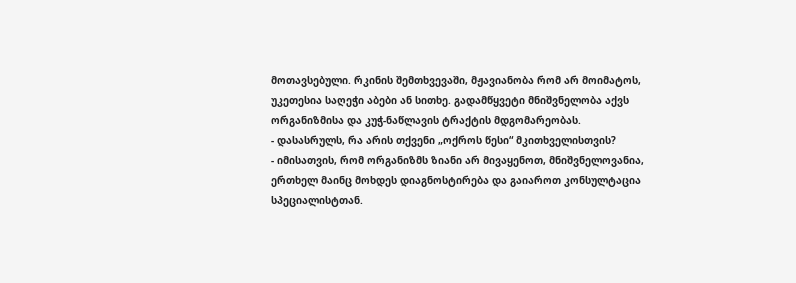მოთავსებული. რკინის შემთხვევაში, მჟავიანობა რომ არ მოიმატოს, უკეთესია საღეჭი აბები ან სითხე. გადამწყვეტი მნიშვნელობა აქვს ორგანიზმისა და კუჭ-ნაწლავის ტრაქტის მდგომარეობას.
- დასასრულს, რა არის თქვენი „ოქროს წესი“ მკითხველისთვის?
- იმისათვის, რომ ორგანიზმს ზიანი არ მივაყენოთ, მნიშვნელოვანია, ერთხელ მაინც მოხდეს დიაგნოსტირება და გაიაროთ კონსულტაცია სპეციალისტთან.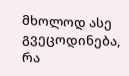მხოლოდ ასე გვეცოდინება, რა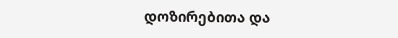დოზირებითა და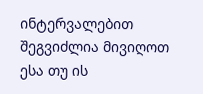ინტერვალებით შეგვიძლია მივიღოთ ესა თუ ის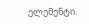ელემენტი.